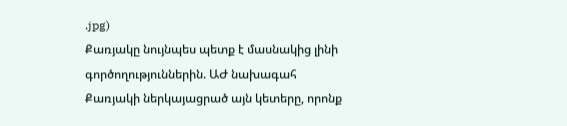.jpg)
Քառյակը նույնպես պետք է մասնակից լինի գործողություններին. ԱԺ նախագահ
Քառյակի ներկայացրած այն կետերը, որոնք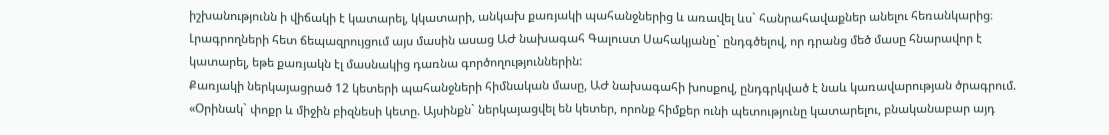իշխանությունն ի վիճակի է կատարել, կկատարի, անկախ քառյակի պահանջներից և առավել ևս` հանրահավաքներ անելու հեռանկարից։ Լրագրողների հետ ճեպազրույցում այս մասին ասաց ԱԺ նախագահ Գալուստ Սահակյանը` ընդգծելով, որ դրանց մեծ մասը հնարավոր է կատարել, եթե քառյակն էլ մասնակից դառնա գործողություններին:
Քառյակի ներկայացրած 12 կետերի պահանջների հիմնական մասը, ԱԺ նախագահի խոսքով, ընդգրկված է նաև կառավարության ծրագրում. «Օրինակ` փոքր և միջին բիզնեսի կետը. Այսինքն` ներկայացվել են կետեր, որոնք հիմքեր ունի պետությունը կատարելու, բնականաբար այդ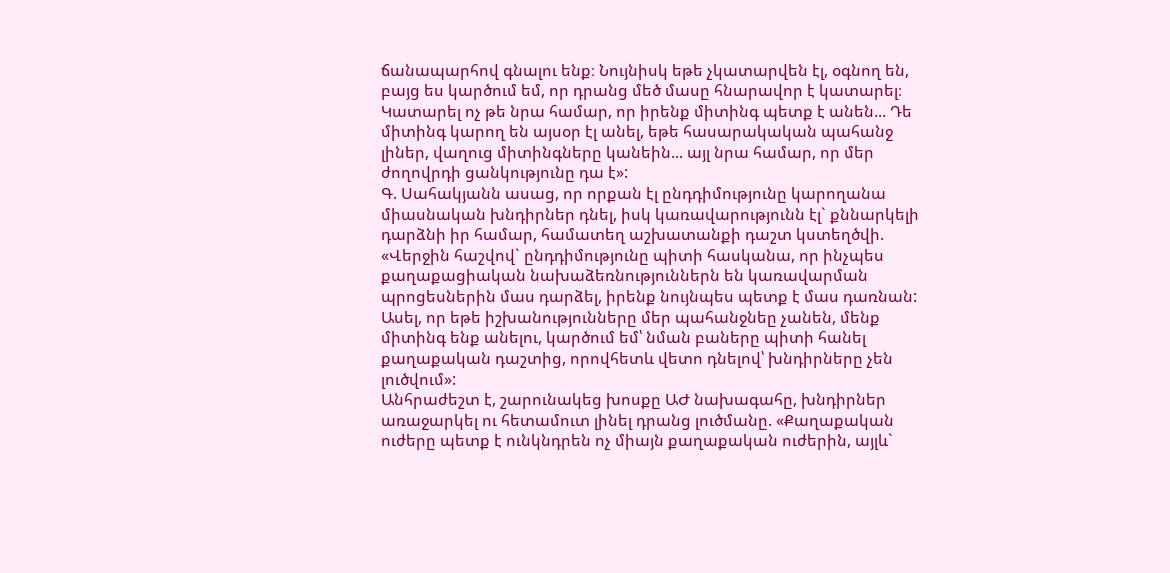ճանապարհով գնալու ենք։ Նույնիսկ եթե չկատարվեն էլ, օգնող են, բայց ես կարծում եմ, որ դրանց մեծ մասը հնարավոր է կատարել։ Կատարել ոչ թե նրա համար, որ իրենք միտինգ պետք է անեն... Դե միտինգ կարող են այսօր էլ անել, եթե հասարակական պահանջ լիներ, վաղուց միտինգները կանեին... այլ նրա համար, որ մեր ժողովրդի ցանկությունը դա է»:
Գ. Սահակյանն ասաց, որ որքան էլ ընդդիմությունը կարողանա միասնական խնդիրներ դնել, իսկ կառավարությունն էլ` քննարկելի դարձնի իր համար, համատեղ աշխատանքի դաշտ կստեղծվի. «Վերջին հաշվով` ընդդիմությունը պիտի հասկանա, որ ինչպես քաղաքացիական նախաձեռնություններն են կառավարման պրոցեսներին մաս դարձել, իրենք նույնպես պետք է մաս դառնան: Ասել, որ եթե իշխանությունները մեր պահանջնեը չանեն, մենք միտինգ ենք անելու, կարծում եմ՝ նման բաները պիտի հանել քաղաքական դաշտից, որովհետև վետո դնելով՝ խնդիրները չեն լուծվում»:
Անհրաժեշտ է, շարունակեց խոսքը ԱԺ նախագահը, խնդիրներ առաջարկել ու հետամուտ լինել դրանց լուծմանը. «Քաղաքական ուժերը պետք է ունկնդրեն ոչ միայն քաղաքական ուժերին, այլև`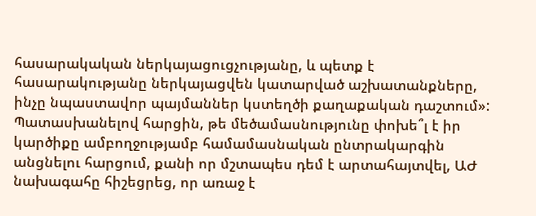հասարակական ներկայացուցչությանը, և պետք է հասարակությանը ներկայացվեն կատարված աշխատանքները, ինչը նպաստավոր պայմաններ կստեղծի քաղաքական դաշտում»:
Պատասխանելով հարցին, թե մեծամասնությունը փոխե՞լ է իր կարծիքը ամբողջությամբ համամասնական ընտրակարգին անցնելու հարցում, քանի որ մշտապես դեմ է արտահայտվել, ԱԺ նախագահը հիշեցրեց, որ առաջ է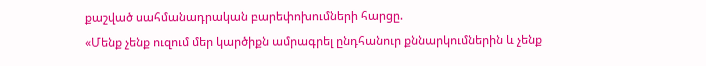քաշված սահմանադրական բարեփոխումների հարցը.
«Մենք չենք ուզում մեր կարծիքն ամրագրել ընդհանուր քննարկումներին և չենք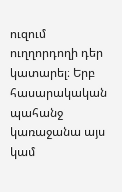ուզում ուղղորդողի դեր կատարել։ Երբ հասարակական պահանջ կառաջանա այս կամ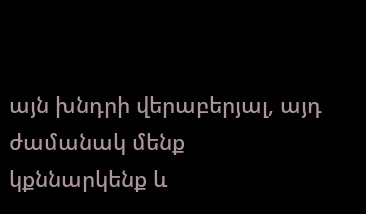այն խնդրի վերաբերյալ, այդ ժամանակ մենք կքննարկենք և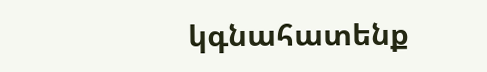կգնահատենք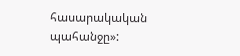հասարակական պահանջը»: